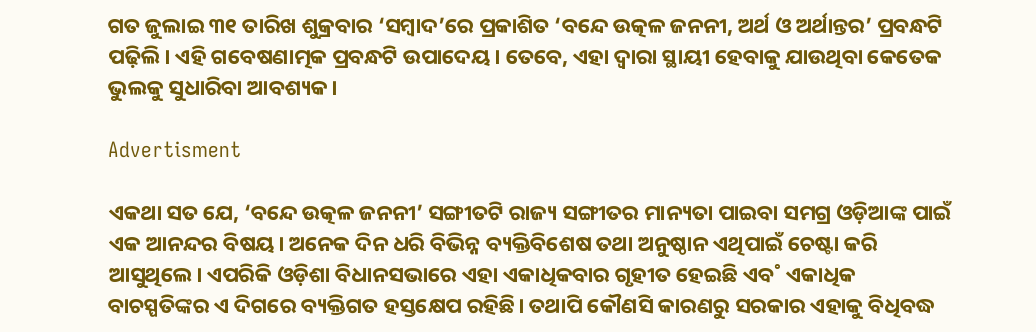ଗତ ଜୁଲାଇ ୩୧ ତାରିଖ ଶୁକ୍ରବାର ‘ସମ୍ବାଦ’ରେ ପ୍ରକାଶିତ ‘ବନ୍ଦେ ଉତ୍କଳ ଜନନୀ, ଅର୍ଥ ଓ ଅର୍ଥାନ୍ତର’ ପ୍ରବନ୍ଧଟି ପଢ଼ିଲି। ଏହି ଗବେଷଣାତ୍ମକ ପ୍ରବନ୍ଧଟି ଉପାଦେୟ। ତେବେ, ଏହା ଦ୍ବାରା ସ୍ଥାୟୀ ହେବାକୁ ଯାଉଥିବା କେତେକ ଭୁଲକୁ ସୁଧାରିବା ଆବଶ୍ୟକ।

Advertisment

ଏକଥା ସତ ଯେ, ‘ବନ୍ଦେ ଉତ୍କଳ ଜନନୀ’ ସଙ୍ଗୀତଟି ରାଜ୍ୟ ସଙ୍ଗୀତର ମାନ୍ୟତା ପାଇବା ସମଗ୍ର ଓଡ଼ିଆଙ୍କ ପାଇଁ ଏକ ଆନନ୍ଦର ବିଷୟ। ଅନେକ ଦିନ ଧରି ବିଭିନ୍ନ ବ୍ୟକ୍ତିବିଶେଷ ତଥା ଅନୁଷ୍ଠାନ ଏଥିପାଇଁ ଚେଷ୍ଟା କରି ଆସୁଥିଲେ। ଏପରିକି ଓଡ଼ିଶା ବିଧାନସଭାରେ ଏହା ଏକାଧିକବାର ଗୃହୀତ ହେଇଛି ଏବ˚ ଏକାଧିକ ବାଚସ୍ପତିଙ୍କର ଏ ଦିଗରେ ବ୍ୟକ୍ତିଗତ ହସ୍ତକ୍ଷେପ ରହିଛି। ତଥାପି କୌଣସି କାରଣରୁ ସରକାର ଏହାକୁ ବିଧିବଦ୍ଧ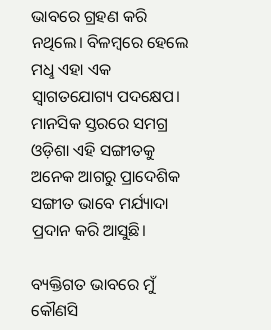ଭାବରେ ଗ୍ରହଣ କରି ନଥିଲେ। ବିଳମ୍ବରେ ହେଲେ ମଧୢ ଏହା ଏକ ସ୍ବାଗତଯୋଗ୍ୟ ପଦକ୍ଷେପ। ମାନସିକ ସ୍ତରରେ ସମଗ୍ର ଓଡ଼ିଶା ଏହି ସଙ୍ଗୀତକୁ ଅନେକ ଆଗରୁ ପ୍ରାଦେଶିକ ସଙ୍ଗୀତ ଭାବେ ମର୍ଯ୍ୟାଦା ପ୍ରଦାନ କରି ଆସୁଛି।

ବ୍ୟକ୍ତିଗତ ଭାବରେ ମୁଁ କୌଣସି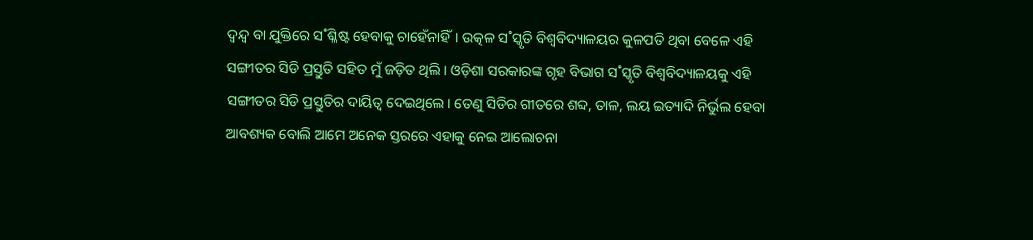ଦ୍ବନ୍ଦ୍ବ ବା ଯୁକ୍ତିରେ ସ˚ଶ୍ଳିଷ୍ଟ ହେବାକୁ ଚାହେଁନାହିଁ। ଉତ୍କଳ ସ˚ସ୍କୃତି ବିଶ୍ବବିଦ୍ୟାଳୟର କୁଳପତି ଥିବା ବେଳେ ଏହି ସଙ୍ଗୀତର ସିଡି ପ୍ରସ୍ତୁତି ସହିତ ମୁଁ ଜଡ଼ିତ ଥିଲି। ଓଡ଼ିଶା ସରକାରଙ୍କ ଗୃହ ବିଭାଗ ସ˚ସ୍କୃତି ବିଶ୍ବବିଦ୍ୟାଳୟକୁ ଏହି ସଙ୍ଗୀତର ସିଡି ପ୍ରସ୍ତୁତିର ଦାୟିତ୍ବ ଦେଇଥିଲେ। ତେଣୁ ସିଡିର ଗୀତରେ ଶବ୍ଦ, ତାଳ, ଲୟ ଇତ୍ୟାଦି ନିର୍ଭୁଲ ହେବା ଆବଶ୍ୟକ ବୋଲି ଆମେ ଅନେକ ସ୍ତରରେ ଏହାକୁ ନେଇ ଆଲୋଚନା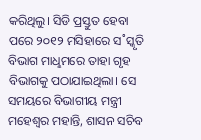କରିଥିଲୁ। ସିଡି ପ୍ରସ୍ତୁତ ହେବା ପରେ ୨୦୧୨ ମସିହାରେ ସ˚ସ୍କୃତି ବିଭାଗ ମାଧୢମରେ ତାହା ଗୃହ ବିଭାଗକୁ ପଠାଯାଇଥିଲା। ସେ ସମୟରେ ବିଭାଗୀୟ ମନ୍ତ୍ରୀ ମହେଶ୍ବର ମହାନ୍ତି, ଶାସନ ସଚିବ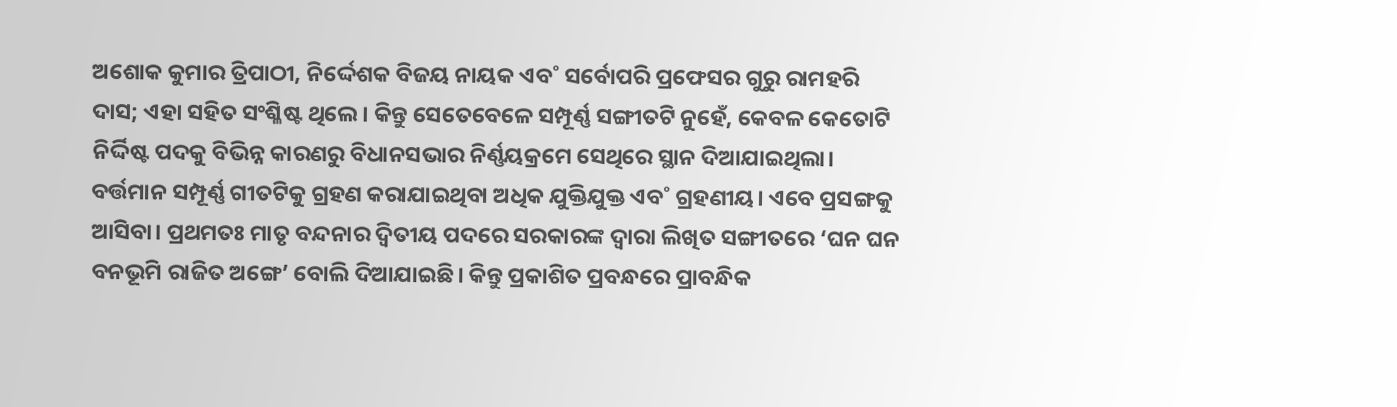ଅଶୋକ କୁମାର ତ୍ରିପାଠୀ, ନିର୍ଦ୍ଦେଶକ ବିଜୟ ନାୟକ ଏବ˚ ସର୍ବୋପରି ପ୍ରଫେସର ଗୁରୁ ରାମହରି ଦାସ; ଏହା ସହିତ ସଂଶ୍ଳିଷ୍ଟ ଥିଲେ। କିନ୍ତୁ ସେତେବେଳେ ସମ୍ପୂର୍ଣ୍ଣ ସଙ୍ଗୀତଟି ନୁହେଁ, କେବଳ କେତୋଟି ନିର୍ଦ୍ଦିଷ୍ଟ ପଦକୁ ବିଭିନ୍ନ କାରଣରୁ ବିଧାନସଭାର ନିର୍ଣ୍ଣୟକ୍ରମେ ସେଥିରେ ସ୍ଥାନ ଦିଆଯାଇଥିଲା। ବର୍ତ୍ତମାନ ସମ୍ପୂର୍ଣ୍ଣ ଗୀତଟିକୁ ଗ୍ରହଣ କରାଯାଇଥିବା ଅଧିକ ଯୁକ୍ତିଯୁକ୍ତ ଏବ˚ ଗ୍ରହଣୀୟ। ଏବେ ପ୍ରସଙ୍ଗକୁ ଆସିବା। ପ୍ରଥମତଃ ମାତୃ ବନ୍ଦନାର ଦ୍ବିତୀୟ ପଦରେ ସରକାରଙ୍କ ଦ୍ବାରା ଲିଖିତ ସଙ୍ଗୀତରେ ‘ଘନ ଘନ ବନଭୂମି ରାଜିତ ଅଙ୍ଗେ’ ବୋଲି ଦିଆଯାଇଛି। କିନ୍ତୁ ପ୍ରକାଶିତ ପ୍ରବନ୍ଧରେ ପ୍ରାବନ୍ଧିକ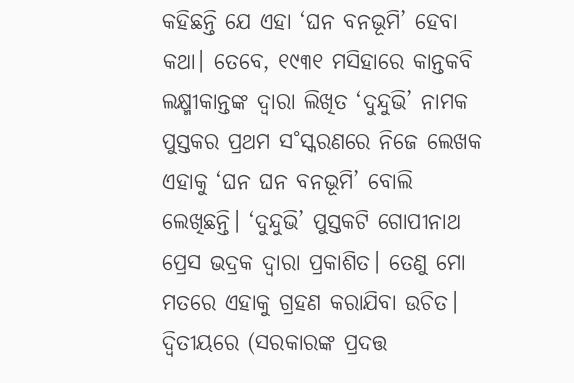କହିଛନ୍ତି ଯେ ଏହା ‘ଘନ ବନଭୂମି’ ହେବା କଥା। ତେବେ, ୧୯୩୧ ମସିହାରେ କାନ୍ତକବି ଲକ୍ଷ୍ମୀକାନ୍ତଙ୍କ ଦ୍ବାରା ଲିଖିତ ‘ଦୁନ୍ଦୁଭି’ ନାମକ ପୁସ୍ତକର ପ୍ରଥମ ସ˚ସ୍କରଣରେ ନିଜେ ଲେଖକ ଏହାକୁ ‘ଘନ ଘନ ବନଭୂମି’ ବୋଲି ଲେଖିଛନ୍ତି। ‘ଦୁନ୍ଦୁଭି’ ପୁସ୍ତକଟି ଗୋପୀନାଥ ପ୍ରେସ ଭଦ୍ରକ ଦ୍ବାରା ପ୍ରକାଶିତ। ତେଣୁ ମୋ ମତରେ ଏହାକୁ ଗ୍ରହଣ କରାଯିବା ଉଚିତ। ଦ୍ବିତୀୟରେ (ସରକାରଙ୍କ ପ୍ରଦତ୍ତ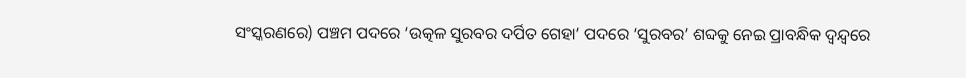ସଂସ୍କରଣରେ) ପଞ୍ଚମ ପଦରେ ‘ଉତ୍କଳ ସୁରବର ଦର୍ପିତ ଗେହା’ ପଦରେ ‘ସୁରବର’ ଶବ୍ଦକୁ ନେଇ ପ୍ରାବନ୍ଧିକ ଦ୍ବନ୍ଦ୍ବରେ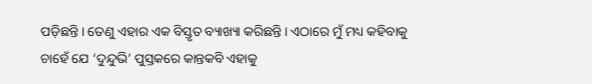ପଡ଼ିଛନ୍ତି। ତେଣୁ ଏହାର ଏକ ବିସ୍ତୃତ ବ୍ୟାଖ୍ୟା କରିଛନ୍ତି। ଏଠାରେ ମୁଁ ମଧ୍ୟ କହିବାକୁ ଚାହେଁ ଯେ ‘ଦୁନ୍ଦୁଭି’ ପୁସ୍ତକରେ କାନ୍ତକବି ଏହାକୁ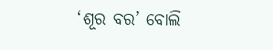‘ଶୂର ବର’ ବୋଲି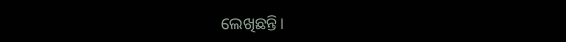ଲେଖିଛନ୍ତି।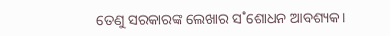ତେଣୁ ସରକାରଙ୍କ ଲେଖାର ସ˚ଶୋଧନ ଆବଶ୍ୟକ।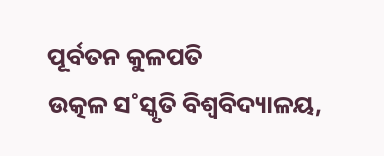ପୂର୍ବତନ କୁଳପତି
ଉତ୍କଳ ସ˚ସ୍କୃତି ବିଶ୍ବବିଦ୍ୟାଳୟ,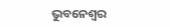ଭୁବନେଶ୍ବର